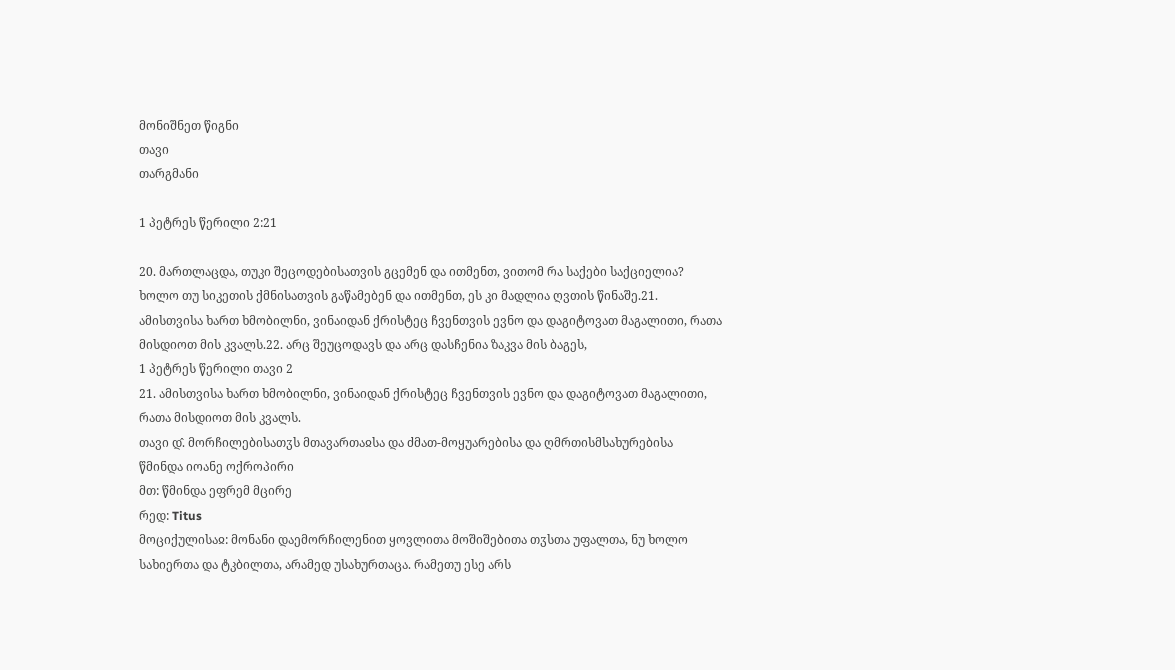მონიშნეთ წიგნი
თავი
თარგმანი

1 პეტრეს წერილი 2:21

20. მართლაცდა, თუკი შეცოდებისათვის გცემენ და ითმენთ, ვითომ რა საქები საქციელია? ხოლო თუ სიკეთის ქმნისათვის გაწამებენ და ითმენთ, ეს კი მადლია ღვთის წინაშე.21. ამისთვისა ხართ ხმობილნი, ვინაიდან ქრისტეც ჩვენთვის ევნო და დაგიტოვათ მაგალითი, რათა მისდიოთ მის კვალს.22. არც შეუცოდავს და არც დასჩენია ზაკვა მის ბაგეს,
1 პეტრეს წერილი თავი 2
21. ამისთვისა ხართ ხმობილნი, ვინაიდან ქრისტეც ჩვენთვის ევნო და დაგიტოვათ მაგალითი, რათა მისდიოთ მის კვალს.
თავი დ̂. მორჩილებისათჳს მთავართაჲსა და ძმათ-მოყუარებისა და ღმრთისმსახურებისა
წმინდა იოანე ოქროპირი
მთ: წმინდა ეფრემ მცირე
რედ: Titus
მოციქულისაჲ: მონანი დაემორჩილენით ყოვლითა მოშიშებითა თჳსთა უფალთა, ნუ ხოლო სახიერთა და ტკბილთა, არამედ უსახურთაცა. რამეთუ ესე არს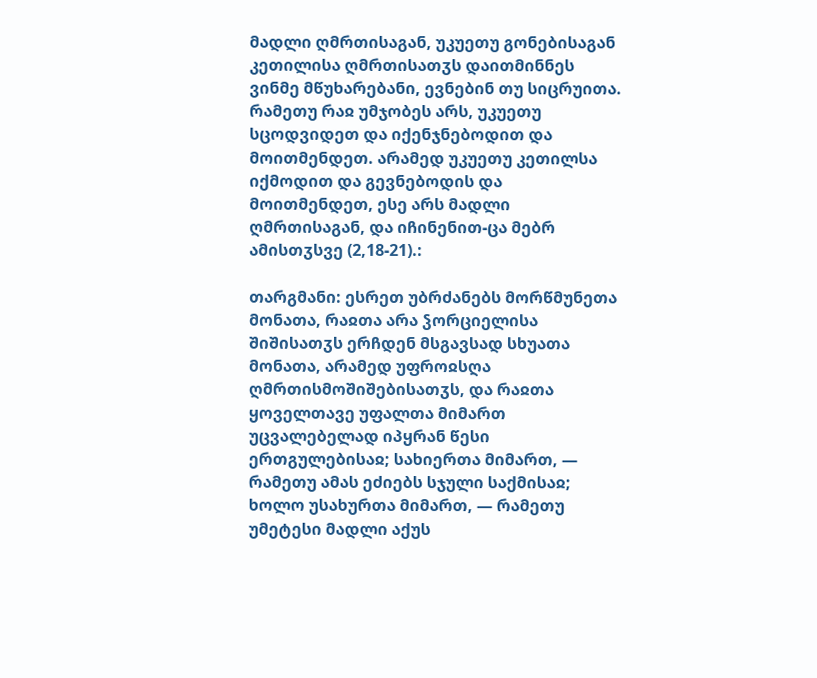მადლი ღმრთისაგან, უკუეთუ გონებისაგან კეთილისა ღმრთისათჳს დაითმინნეს ვინმე მწუხარებანი, ევნებინ თუ სიცრუითა. რამეთუ რაჲ უმჯობეს არს, უკუეთუ სცოდვიდეთ და იქენჯნებოდით და მოითმენდეთ. არამედ უკუეთუ კეთილსა იქმოდით და გევნებოდის და მოითმენდეთ, ესე არს მადლი ღმრთისაგან, და იჩინენით-ცა მებრ ამისთჳსვე (2,18-21).:

თარგმანი: ესრეთ უბრძანებს მორწმუნეთა მონათა, რაჲთა არა ჴორციელისა შიშისათჳს ერჩდენ მსგავსად სხუათა მონათა, არამედ უფროჲსღა ღმრთისმოშიშებისათჳს, და რაჲთა ყოველთავე უფალთა მიმართ უცვალებელად იპყრან წესი ერთგულებისაჲ; სახიერთა მიმართ, — რამეთუ ამას ეძიებს სჯული საქმისაჲ; ხოლო უსახურთა მიმართ, — რამეთუ უმეტესი მადლი აქუს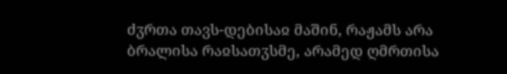ძჳრთა თავს-დებისაჲ მაშინ, რაჟამს არა ბრალისა რაჲსათჳსმე, არამედ ღმრთისა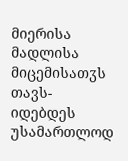მიერისა მადლისა მიცემისათჳს თავს-იდებდეს უსამართლოდ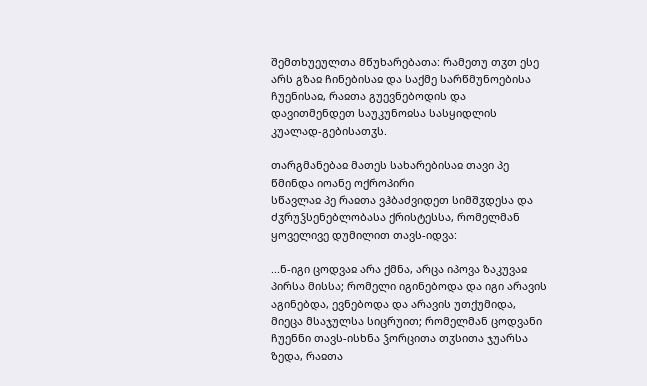შემთხუეულთა მწუხარებათა: რამეთუ თჳთ ესე არს გზაჲ ჩინებისაჲ და საქმე სარწმუნოებისა ჩუენისაჲ, რაჲთა გუევნებოდის და დავითმენდეთ საუკუნოჲსა სასყიდლის კუალად-გებისათჳს.

თარგმანებაჲ მათეს სახარებისაჲ თავი პე
წმინდა იოანე ოქროპირი
სწავლაჲ პე რაჲთა ვჰბაძვიდეთ სიმშჳდესა და ძჳრუჴსენებლობასა ქრისტესსა, რომელმან ყოველივე დუმილით თავს-იდვა:

...ნ-იგი ცოდვაჲ არა ქმნა, არცა იპოვა ზაკუვაჲ პირსა მისსა; რომელი იგინებოდა და იგი არავის აგინებდა, ევნებოდა და არავის უთქუმიდა, მიეცა მსაჯულსა სიცრუით; რომელმან ცოდვანი ჩუენნი თავს-ისხნა ჴორცითა თჳსითა ჯუარსა ზედა, რაჲთა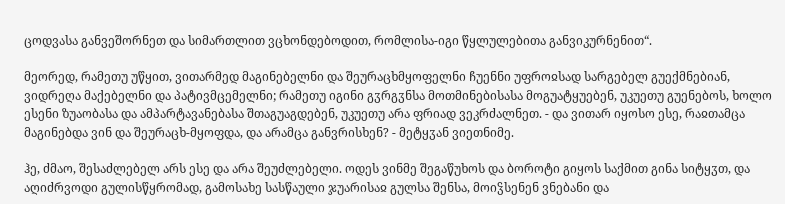ცოდვასა განვეშორნეთ და სიმართლით ვცხონდებოდით, რომლისა-იგი წყლულებითა განვიკურნენით“.

მეორედ, რამეთუ უწყით, ვითარმედ მაგინებელნი და შეურაცხმყოფელნი ჩუენნი უფროჲსად სარგებელ გუექმნებიან, ვიდრეღა მაქებელნი და პატივმცემელნი; რამეთუ იგინი გჳრგჳნსა მოთმინებისასა მოგუატყუებენ, უკუეთუ გუენებოს, ხოლო ესენი ზუაობასა და ამპარტავანებასა შთაგუაგდებენ, უკუეთუ არა ფრიად ვეკრძალნეთ. - და ვითარ იყოსო ესე, რაჲთამცა მაგინებდა ვინ და შეურაცხ-მყოფდა, და არამცა განვრისხენ? - მეტყჳან ვიეთნიმე.

ჰე, ძმაო, შესაძლებელ არს ესე და არა შეუძლებელი. ოდეს ვინმე შეგაწუხოს და ბოროტი გიყოს საქმით გინა სიტყჳთ, და აღიძრვოდი გულისწყრომად, გამოსახე სასწაული ჯუარისაჲ გულსა შენსა, მოიჴსენენ ვნებანი და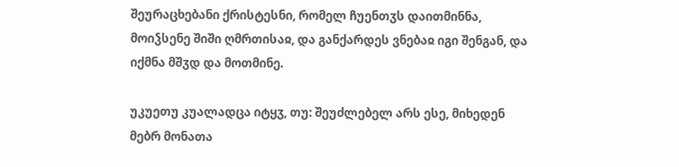შეურაცხებანი ქრისტესნი, რომელ ჩუენთჳს დაითმინნა, მოიჴსენე შიში ღმრთისაჲ, და განქარდეს ვნებაჲ იგი შენგან, და იქმნა მშჳდ და მოთმინე.

უკუეთუ კუალადცა იტყჳ, თუ: შეუძლებელ არს ესე, მიხედენ მებრ მონათა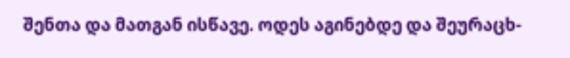შენთა და მათგან ისწავე. ოდეს აგინებდე და შეურაცხ-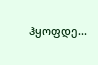ჰყოფდე...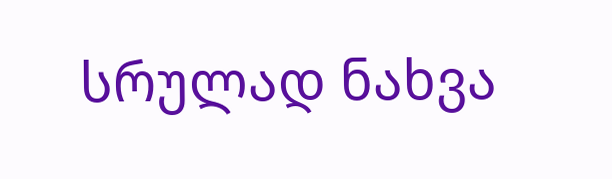სრულად ნახვა